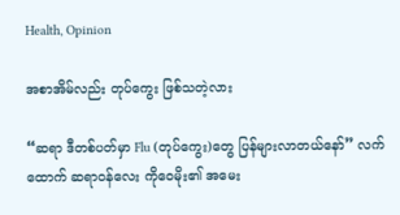Health, Opinion

အစာအိမ်လည်း တုပ်ကွေး ဖြစ်သတဲ့လား

“ဆရာ ဒီတစ်ပတ်မှာ Flu (တုပ်ကွေး)တွေ ပြန်များလာတယ်နော်” လက်ထောက် ဆရာဝန်လေး ကိုဝေမိုး၏ အမေး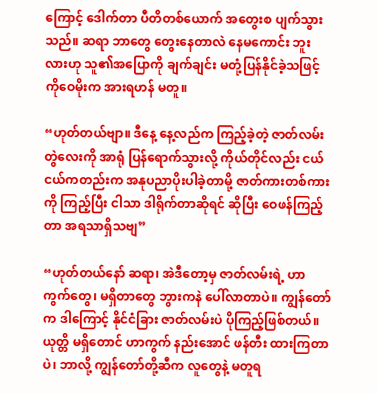ကြောင့် ဒေါက်တာ ပီတိတစ်ယောက် အတွေးစ ပျက်သွားသည်။ ဆရာ ဘာတွေ တွေးနေတာလဲ နေမကောင်း ဘူးလားဟု သူ၏အပြောကို ချက်ချင်း မတုံ့ပြန်နိုင်ခဲ့သဖြင့် ကိုဝေမိုးက အားရဟန် မတူ။

“ဟုတ်တယ်ဗျာ။ ဒီနေ့ နေ့လည်က ကြည့်ခဲ့တဲ့ ဇာတ်လမ်းတွဲလေးကို အာရုံ ပြန်ရောက်သွားလို့ ကိုယ်တိုင်လည်း ငယ်ငယ်ကတည်းက အနုပညာပိုးပါခဲ့တာမို့ ဇာတ်ကားတစ်ကားကို ကြည့်ပြီး ငါသာ ဒါရိုက်တာဆိုရင် ဆိုပြီး ဝေဖန်ကြည့်တာ အရသာရှိသဗျ”

“ဟုတ်တယ်နော် ဆရာ၊ အဲဒီတော့မှ ဇာတ်လမ်းရဲ့ ဟာကွက်တွေ၊ မရှိတာတွေ ဘွားကနဲ ပေါ်လာတာပဲ။ ကျွန်တော်က ဒါကြောင့် နိုင်ငံခြား ဇာတ်လမ်းပဲ ပိုကြည့်ဖြစ်တယ်။ ယုတ္တိ မရှိတောင် ဟာကွက် နည်းအောင် ဖန်တီး ထားကြတာပဲ၊ ဘာလို့ ကျွန်တော်တို့ဆီက လူတွေနဲ့ မတူရ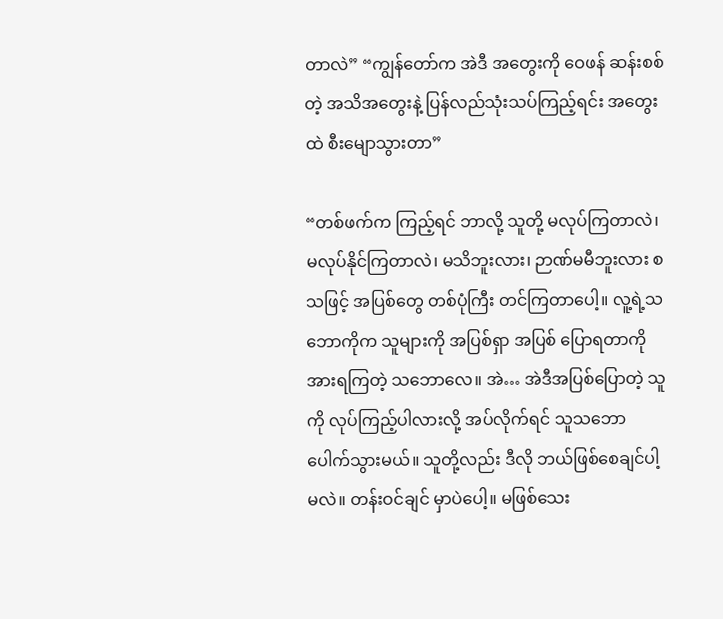တာလဲ” “ကျွန်တော်က အဲဒီ အတွေးကို ဝေဖန် ဆန်းစစ်တဲ့ အသိအတွေးနဲ့ ပြန်လည်သုံးသပ်ကြည့်ရင်း အတွေးထဲ စီးမျောသွားတာ”

“တစ်ဖက်က ကြည့်ရင် ဘာလို့ သူတို့ မလုပ်ကြတာလဲ၊ မလုပ်နိုင်ကြတာလဲ၊ မသိဘူးလား၊ ဉာဏ်မမီဘူးလား စသဖြင့် အပြစ်တွေ တစ်ပုံကြီး တင်ကြတာပေါ့။ လူ့ရဲ့သဘောကိုက သူများကို အပြစ်ရှာ အပြစ် ပြောရတာကို အားရကြတဲ့ သဘောလေ။ အဲ… အဲဒီအပြစ်ပြောတဲ့ သူကို လုပ်ကြည့်ပါလားလို့ အပ်လိုက်ရင် သူသဘောပေါက်သွားမယ်။ သူတို့လည်း ဒီလို ဘယ်ဖြစ်စေချင်ပါ့မလဲ။ တန်းဝင်ချင် မှာပဲပေါ့။ မဖြစ်သေး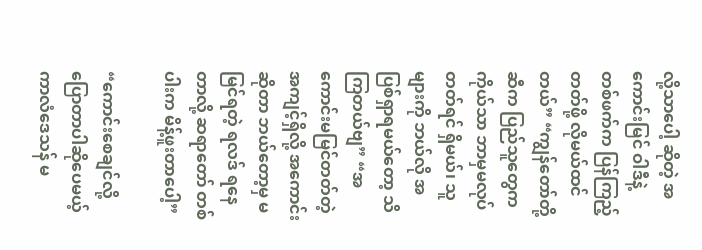လို့သာပေါ့ ဆိုတဲ့ အကောင်းမြင် ဝါဒီနဲ့ တစ်ဖက်က ပြန်ကြည့်တတ်ဖို့ လိုမယ်ထင်တယ်” “ကျွန်တော်တို့ဆီက ပြည်သူတွေက ကိုယ်သာ ဘာမှမလုပ်တတ်ရင် ရှိမယ်၊ သူများကို ဘယ်လို အပြစ်ရှာရမယ်တော့ သိကြတယ်ဗျ” “အကောင်းမမြင်တတ်တဲ့ အကျင့်ရှိလို့ အကောင်းဆိုတာ ဘယ်တော့မှ မမြင်ရတဲ့ ရလဒ် ရနေတာလို့ ဆရာတော် တစ်ပါးက မိန့်ဖူးတာပေါ့”

“ကောင်းစေချင်လို့ ပြောတာပါဆိုပေမယ့် ကာလံဒေသန် မ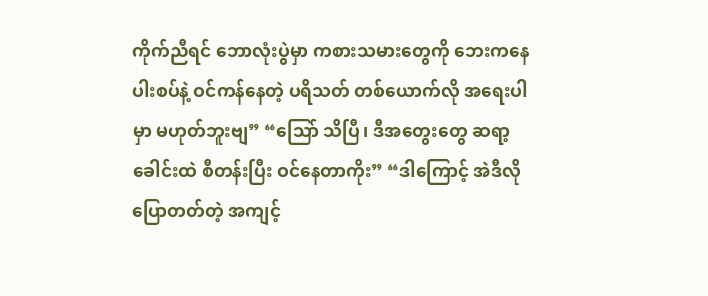ကိုက်ညီရင် ဘောလုံးပွဲမှာ ကစားသမားတွေကို ဘေးကနေ ပါးစပ်နဲ့ ဝင်ကန်နေတဲ့ ပရိသတ် တစ်ယောက်လို အရေးပါမှာ မဟုတ်ဘူးဗျ” “သြော် သိပြီ၊ ဒီအတွေးတွေ ဆရာ့ ခေါင်းထဲ စီတန်းပြီး ဝင်နေတာကိုး” “ဒါကြောင့် အဲဒီလို ပြောတတ်တဲ့ အကျင့်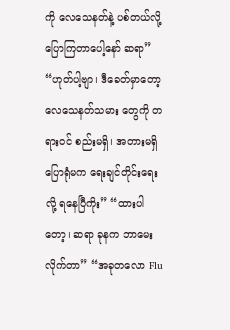ကို လေသေနတ်နဲ့ ပစ်တယ်လို့ ပြောကြတာပေါ့နော် ဆရာ” “ဟုတ်ပါ့ဗျာ၊ ဒီခေတ်မှာတော့ လေသေနတ်သမား တွေကို တရားဝင် စည်းမရှိ၊ အတားမရှိ ပြောရုံမက ရေးချင်တိုင်းရေးလို့ ရနေပြီကိုး” “ထားပါတော့၊ ဆရာ ခုနက ဘာမေးလိုက်တာ” “အခုတလော Flu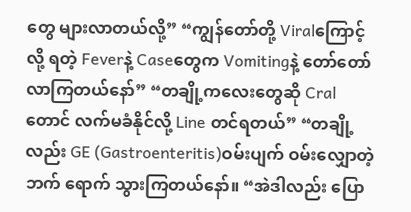တွေ များလာတယ်လို့” “ကျွန်တော်တို့ Viralကြောင့်လို့ ရတဲ့ Feverနဲ့ Caseတွေက Vomitingနဲ့ တော်တော် လာကြတယ်နော်” “တချို့ကလေးတွေဆို Cralတောင် လက်မခံနိုင်လို့ Line တင်ရတယ်” “တချို့လည်း GE (Gastroenteritis)ဝမ်းပျက် ဝမ်းလျှောတဲ့ဘက် ရောက် သွားကြတယ်နော်။ “အဲဒါလည်း ပြော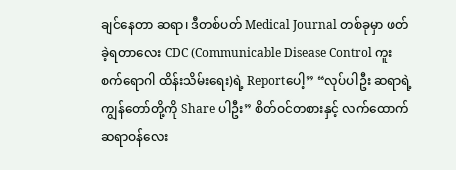ချင်နေတာ ဆရာ၊ ဒီတစ်ပတ် Medical Journal တစ်ခုမှာ ဖတ်ခဲ့ရတာလေး CDC (Communicable Disease Control ကူးစက်ရောဂါ ထိန်းသိမ်းရေး)ရဲ့ Reportပေါ့” “လုပ်ပါဦး ဆရာရဲ့ ကျွန်တော်တို့ကို Share ပါဦး” စိတ်ဝင်တစားနှင့် လက်ထောက် ဆရာဝန်လေး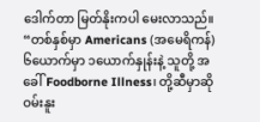ဒေါက်တာ မြတ်နိုးကပါ မေးလာသည်။ “တစ်နှစ်မှာ Americans (အမေရိကန်) ၆ယောက်မှာ ၁ယောက်နှုန်းနဲ့ သူတို့ အခေါ် Foodborne Illness၊ တို့ဆီမှာဆို ဝမ်းနူး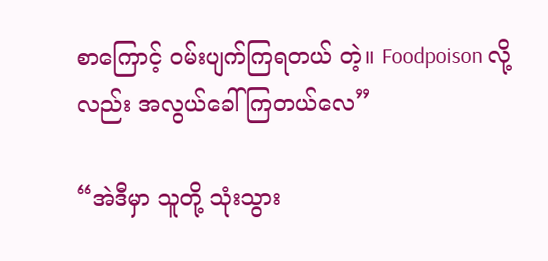စာကြောင့် ဝမ်းပျက်ကြရတယ် တဲ့။ Foodpoison လို့လည်း အလွယ်ခေါ်ကြတယ်လေ”

“အဲဒီမှာ သူတို့ သုံးသွား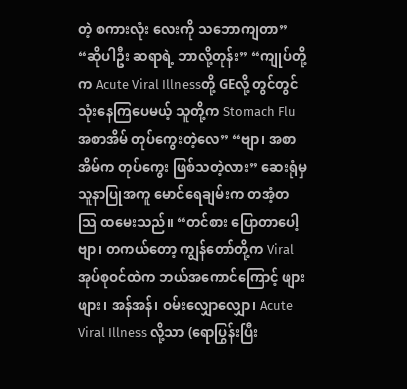တဲ့ စကားလုံး လေးကို သဘောကျတာ” “ဆိုပါဦး ဆရာရဲ့ ဘာလို့တုန်း” “ကျုပ်တို့က Acute Viral Illnessတို့ GEလို့ တွင်တွင် သုံးနေကြပေမယ့် သူတို့က Stomach Flu အစာအိမ် တုပ်ကွေးတဲ့လေ” “ဗျာ၊ အစာအိမ်က တုပ်ကွေး ဖြစ်သတဲ့လား” ဆေးရုံမှ သူနာပြုအကူ မောင်ရေချမ်းက တအံ့တသြ ထမေးသည်။ “တင်စား ပြောတာပေါ့ဗျာ၊ တကယ်တော့ ကျွန်တော်တို့က Viral အုပ်စုဝင်ထဲက ဘယ်အကောင်ကြောင့် ဖျားဖျား၊ အန်အန်၊ ဝမ်းလျှောလျှော၊ Acute Viral Illness လို့သာ (ရောပြွန်းပြီး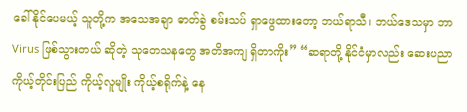ခေါ်နိုင်ပေမယ့် သူတို့က အသေအချာ ဓာတ်ခွဲ စမ်းသပ် ရှာဖွေထားတော့ ဘယ်ရာသီ၊ ဘယ်ဒေသမှာ ဘာVirus ဖြစ်သွားတယ် ဆိုတဲ့ သုတေသနတွေ အတိအကျ ရှိတာကိုး” “ဆရာတို့ နိုင်ငံမှာလည်း ဆေးပညာ ကိုယ့်တိုင်းပြည် ကိုယ့်လူမျိုး ကိုယ့်စရိုက်နဲ့ နေ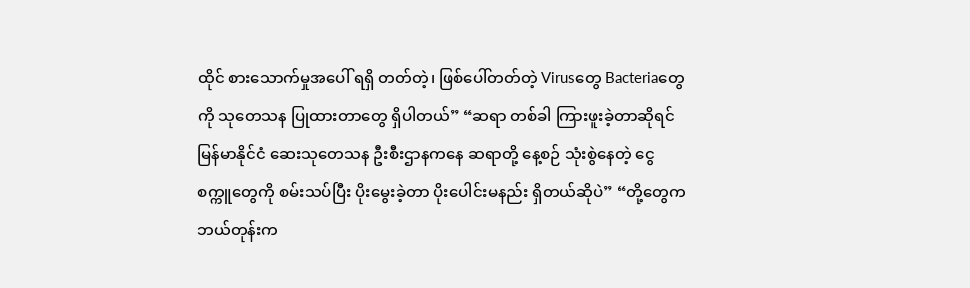ထိုင် စားသောက်မှုအပေါ် ရရှိ တတ်တဲ့၊ ဖြစ်ပေါ်တတ်တဲ့ Virusတွေ Bacteriaတွေကို သုတေသန ပြုထားတာတွေ ရှိပါတယ်” “ဆရာ တစ်ခါ ကြားဖူးခဲ့တာဆိုရင် မြန်မာနိုင်ငံ ဆေးသုတေသန ဦးစီးဌာနကနေ ဆရာတို့ နေ့စဉ် သုံးစွဲနေတဲ့ ငွေစက္ကူတွေကို စမ်းသပ်ပြီး ပိုးမွေးခဲ့တာ ပိုးပေါင်းမနည်း ရှိတယ်ဆိုပဲ” “တို့တွေက ဘယ်တုန်းက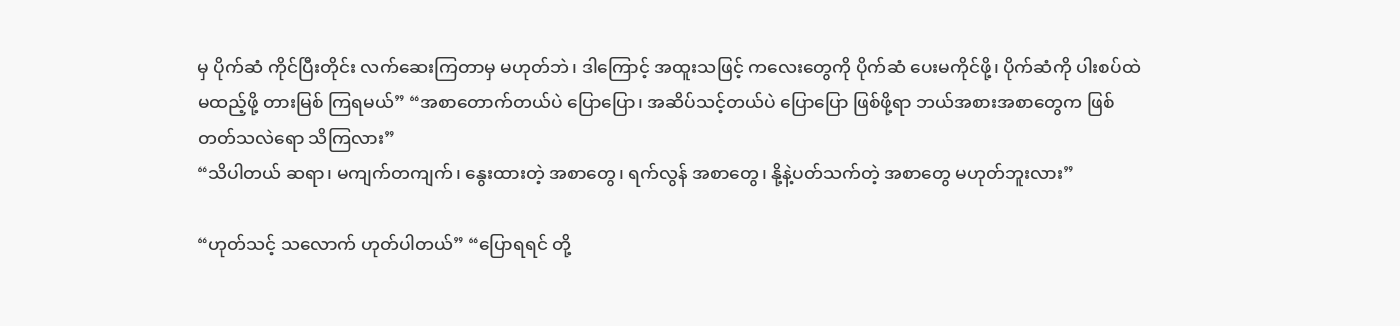မှ ပိုက်ဆံ ကိုင်ပြီးတိုင်း လက်ဆေးကြတာမှ မဟုတ်ဘဲ၊ ဒါကြောင့် အထူးသဖြင့် ကလေးတွေကို ပိုက်ဆံ ပေးမကိုင်ဖို့၊ ပိုက်ဆံကို ပါးစပ်ထဲ မထည့်ဖို့ တားမြစ် ကြရမယ်” “အစာတောက်တယ်ပဲ ပြောပြော၊ အဆိပ်သင့်တယ်ပဲ ပြောပြော ဖြစ်ဖို့ရာ ဘယ်အစားအစာတွေက ဖြစ်တတ်သလဲရော သိကြလား”
“သိပါတယ် ဆရာ၊ မကျက်တကျက်၊ နွေးထားတဲ့ အစာတွေ၊ ရက်လွန် အစာတွေ၊ နို့နဲ့ပတ်သက်တဲ့ အစာတွေ မဟုတ်ဘူးလား”

“ဟုတ်သင့် သလောက် ဟုတ်ပါတယ်” “ပြောရရင် တို့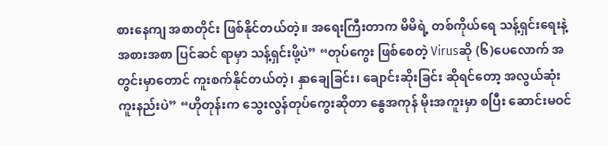စားနေကျ အစာတိုင်း ဖြစ်နိုင်တယ်တဲ့။ အရေးကြီးတာက မိမိရဲ့ တစ်ကိုယ်ရေ သန့်ရှင်းရေးနဲ့ အစားအစာ ပြင်ဆင် ရာမှာ သန့်ရှင်းဖို့ပဲ” “တုပ်ကွေး ဖြစ်စေတဲ့ Virusဆို (၆)ပေလောက် အတွင်းမှာတောင် ကူးစက်နိုင်တယ်တဲ့၊ နှာချေခြင်း၊ ချောင်းဆိုးခြင်း ဆိုရင်တော့ အလွယ်ဆုံး ကူးနည်းပဲ” “ဟိုတုန်းက သွေးလွန်တုပ်ကွေးဆိုတာ နွေအကုန် မိုးအကူးမှာ စပြီး ဆောင်းမဝင်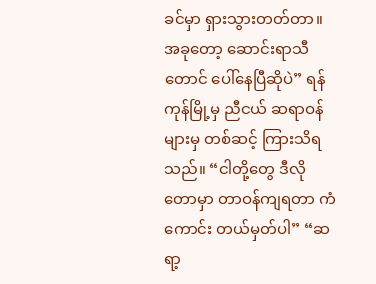ခင်မှာ ရှားသွားတတ်တာ။ အခုတော့ ဆောင်းရာသီတောင် ပေါ်နေပြီဆိုပဲ” ရန်ကုန်မြို့မှ ညီငယ် ဆရာဝန်များမှ တစ်ဆင့် ကြားသိရသည်။ “ငါတို့တွေ ဒီလိုတောမှာ တာဝန်ကျရတာ ကံကောင်း တယ်မှတ်ပါ” “ဆရာ့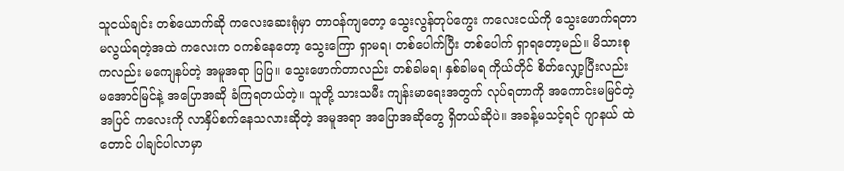သူငယ်ချင်း တစ်ယောက်ဆို ကလေးဆေးရုံမှာ တာဝန်ကျတော့ သွေးလွန်တုပ်ကွေး ကလေးငယ်ကို သွေးဖောက်ရတာ မလွယ်ရတဲ့အထဲ ကလေးက ဝကစ်နေတော့ သွေးကြော ရှာမရ၊ တစ်ပေါက်ပြီး တစ်ပေါက် ရှာရတော့မည်။ မိသားစုကလည်း မကျေနပ်တဲ့ အမူအရာ ပြပြ။ သွေးဖောက်တာလည်း တစ်ခါမရ၊ နှစ်ခါမရ ကိုယ်တိုင် စိတ်လျှော့ပြီးလည်း မအောင်မြင်နဲ့ အပြောအဆို ခံကြရတယ်တဲ့။ သူတို့ သားသမီး ကျန်းမာရေးအတွက် လုပ်ရတာကို အကောင်းမမြင်တဲ့အပြင် ကလေးကို လာနှိပ်စက်နေသလားဆိုတဲ့ အမူအရာ အပြောအဆိုတွေ ရှိတယ်ဆိုပဲ။ အခန့်မသင့်ရင် ဂျာနယ် ထဲတောင် ပါချင်ပါလာမှာ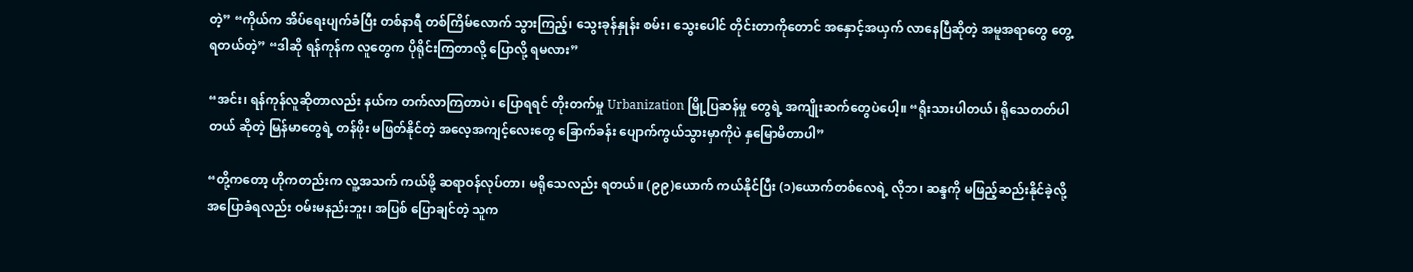တဲ့” “ကိုယ်က အိပ်ရေးပျက်ခံပြီး တစ်နာရီ တစ်ကြိမ်လောက် သွားကြည့်၊ သွေးခုန်နှုန်း စမ်း၊ သွေးပေါင် တိုင်းတာကိုတောင် အနှောင့်အယှက် လာနေပြီဆိုတဲ့ အမူအရာတွေ တွေ့ရတယ်တဲ့” “ဒါဆို ရန်ကုန်က လူတွေက ပိုရိုင်းကြတာလို့ ပြောလို့ ရမလား”

“အင်း၊ ရန်ကုန်လူဆိုတာလည်း နယ်က တက်လာကြတာပဲ၊ ပြောရရင် တိုးတက်မှု Urbanization မြို့ပြဆန်မှု တွေရဲ့ အကျိုးဆက်တွေပဲပေါ့။ “ရိုးသားပါတယ်၊ ရိုသေတတ်ပါတယ် ဆိုတဲ့ မြန်မာတွေရဲ့ တန်ဖိုး မဖြတ်နိုင်တဲ့ အလေ့အကျင့်လေးတွေ ခြောက်ခန်း ပျောက်ကွယ်သွားမှာကိုပဲ နှမြောမိတာပါ”

“တို့ကတော့ ဟိုကတည်းက လူ့အသက် ကယ်ဖို့ ဆရာဝန်လုပ်တာ၊ မရိုသေလည်း ရတယ်။ (၉၉)ယောက် ကယ်နိုင်ပြီး (၁)ယောက်တစ်လေရဲ့ လိုဘ၊ ဆန္ဒကို မဖြည့်ဆည်းနိုင်ခဲ့လို့ အပြောခံရလည်း ဝမ်းမနည်းဘူး၊ အပြစ် ပြောချင်တဲ့ သူက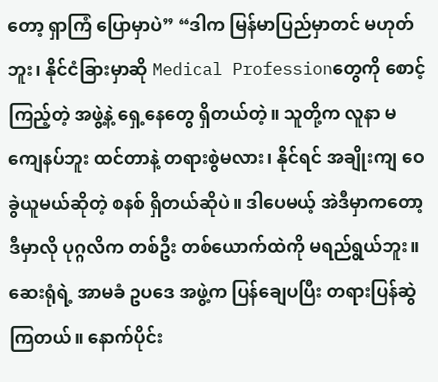တော့ ရှာကြံ ပြောမှာပဲ” “ဒါက မြန်မာပြည်မှာတင် မဟုတ်ဘူး၊ နိုင်ငံခြားမှာဆို Medical Professionတွေကို စောင့်ကြည့်တဲ့ အဖွဲ့နဲ့ ရှေ့နေတွေ ရှိတယ်တဲ့။ သူတို့က လူနာ မကျေနပ်ဘူး ထင်တာနဲ့ တရားစွဲမလား၊ နိုင်ရင် အချိုးကျ ဝေခွဲယူမယ်ဆိုတဲ့ စနစ် ရှိတယ်ဆိုပဲ။ ဒါပေမယ့် အဲဒီမှာကတော့ ဒီမှာလို ပုဂ္ဂလိက တစ်ဦး တစ်ယောက်ထဲကို မရည်ရွယ်ဘူး။ ဆေးရုံရဲ့ အာမခံ ဥပဒေ အဖွဲ့က ပြန်ချေပပြီး တရားပြန်ဆွဲ ကြတယ်။ နောက်ပိုင်း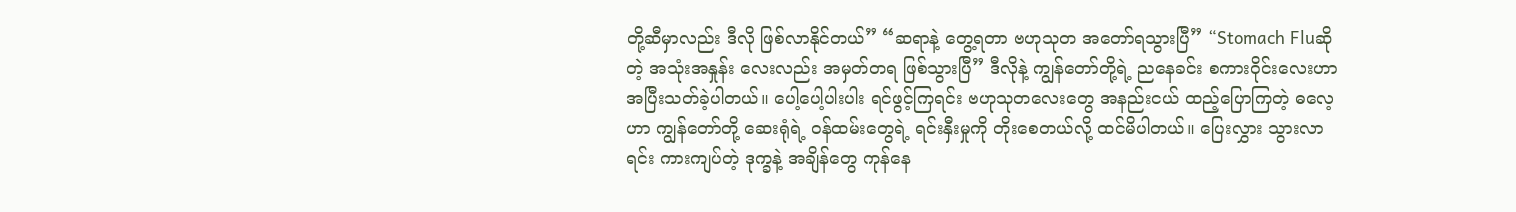တို့ဆီမှာလည်း ဒီလို ဖြစ်လာနိုင်တယ်” “ဆရာနဲ့ တွေ့ရတာ ဗဟုသုတ အတော်ရသွားပြီ” “Stomach Fluဆိုတဲ့ အသုံးအနှုန်း လေးလည်း အမှတ်တရ ဖြစ်သွားပြီ” ဒီလိုနဲ့ ကျွန်တော်တို့ရဲ့ ညနေခင်း စကားဝိုင်းလေးဟာ အပြီးသတ်ခဲ့ပါတယ်။ ပေါ့ပေါ့ပါးပါး ရင်ဖွင့်ကြရင်း ဗဟုသုတလေးတွေ အနည်းငယ် ထည့်ပြောကြတဲ့ ဓလေ့ဟာ ကျွန်တော်တို့ ဆေးရုံရဲ့ ဝန်ထမ်းတွေရဲ့ ရင်းနှီးမှုကို တိုးစေတယ်လို့ ထင်မိပါတယ်။ ပြေးလွှား သွားလာရင်း ကားကျပ်တဲ့ ဒုက္ခနဲ့ အချိန်တွေ ကုန်နေ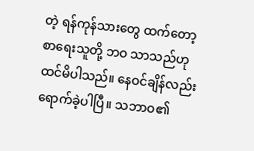တဲ့ ရန်ကုန်သားတွေ ထက်တော့ စာရေးသူတို့ ဘဝ သာသည်ဟု ထင်မိပါသည်။ နေဝင်ချိန်လည်း ရောက်ခဲ့ပါပြီ။ သဘာဝ၏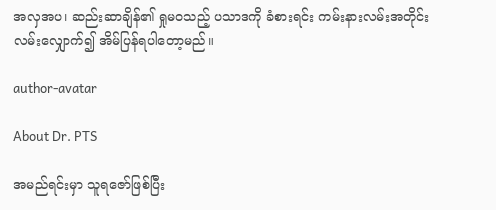အလှအပ၊ ဆည်းဆာချိန်၏ ရှုမဝသည့် ပသာဒကို ခံစားရင်း ကမ်းနားလမ်းအတိုင်း လမ်းလျှောက်၍ အိမ်ပြန်ရပါတော့မည်။

author-avatar

About Dr. PTS

အမည်ရင်းမှာ သူရဇော်ဖြစ်ပြီး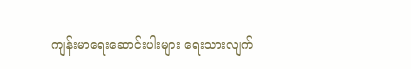ကျန်းမာရေးဆောင်းပါးများ ရေးသားလျက်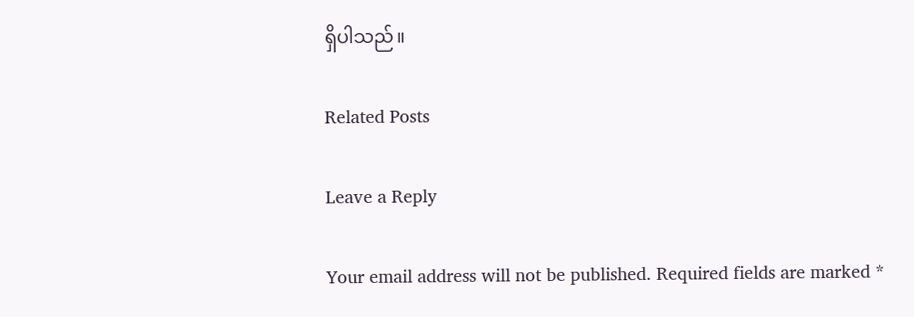ရှိပါသည်။

Related Posts

Leave a Reply

Your email address will not be published. Required fields are marked *